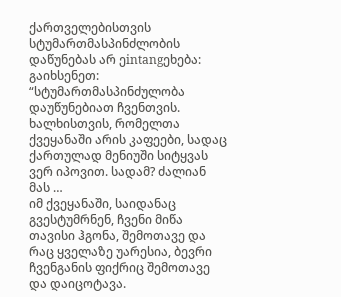ქართველებისთვის სტუმართმასპინძლობის დაწუნებას არ ეintangეხება:
გაიხსენეთ:
“სტუმართმასპინძულობა დაუწუნებიათ ჩვენთვის. ხალხისთვის, რომელთა ქვეყანაში არის კაფეები, სადაც ქართულად მენიუში სიტყვას ვერ იპოვით. სადამ? ძალიან მას …
იმ ქვეყანაში, საიდანაც გვესტუმრნენ, ჩვენი მიწა თავისი ჰგონა, შემოთავე და რაც ყველაზე უარესია, ბევრი ჩვენგანის ფიქრიც შემოთავე და დაიცოტავა.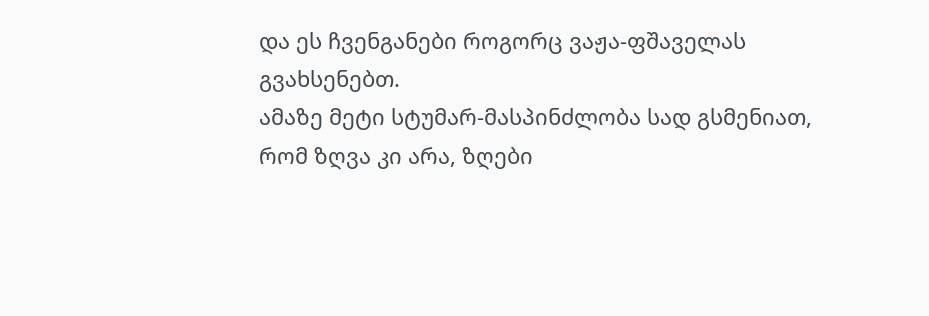და ეს ჩვენგანები როგორც ვაჟა‑ფშაველას გვახსენებთ.
ამაზე მეტი სტუმარ‑მასპინძლობა სად გსმენიათ, რომ ზღვა კი არა, ზღები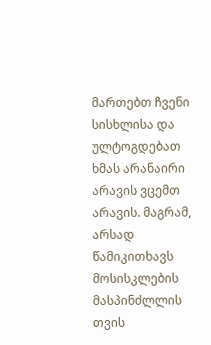მართებთ ჩვენი სისხლისა და ულტოგდებათ ხმას არანაირი არავის ვცემთ არავის. მაგრამ, არსად წამიკითხავს მოსისკლების მასპინძლლის თვის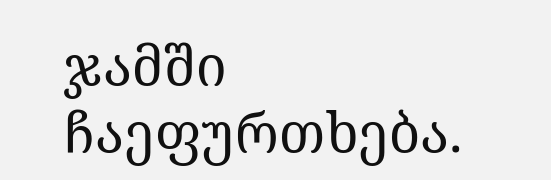ჯამში ჩაეფურთხება.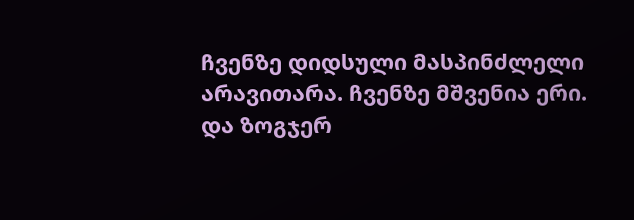ჩვენზე დიდსული მასპინძლელი არავითარა. ჩვენზე მშვენია ერი. და ზოგჯერ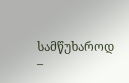სამწუხაროდ –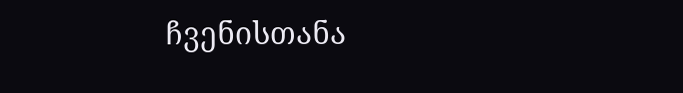ჩვენისთანა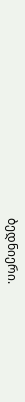ბედნიერი.